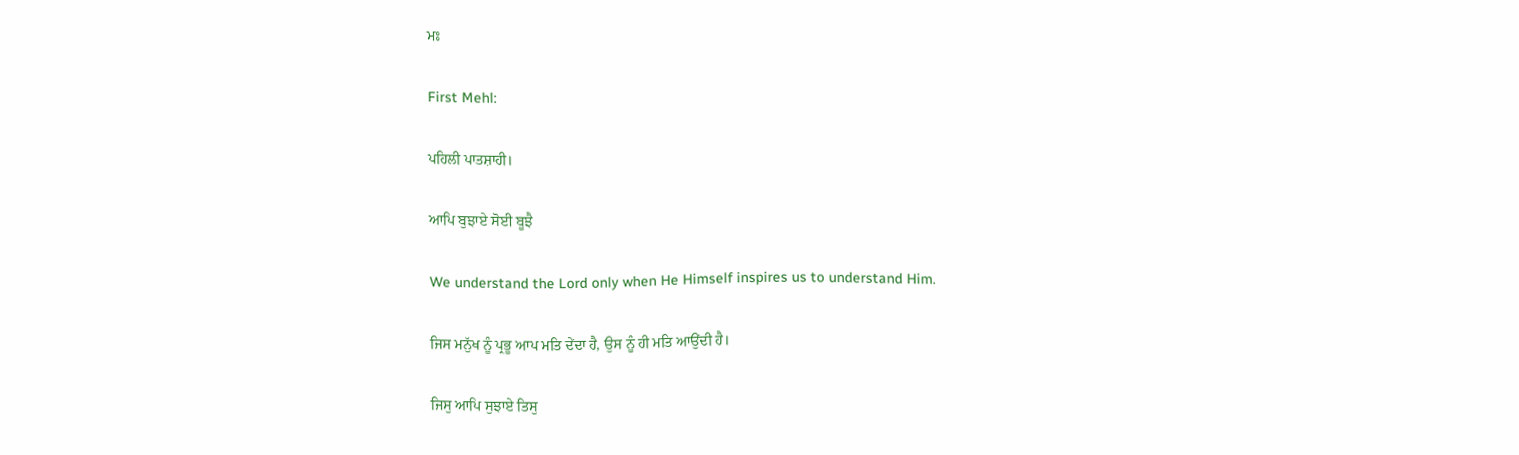ਮਃ

First Mehl:

ਪਹਿਲੀ ਪਾਤਸ਼ਾਹੀ।

ਆਪਿ ਬੁਝਾਏ ਸੋਈ ਬੂਝੈ

We understand the Lord only when He Himself inspires us to understand Him.

ਜਿਸ ਮਨੁੱਖ ਨੂੰ ਪ੍ਰਭੂ ਆਪ ਮਤਿ ਦੇਂਦਾ ਹੈ, ਉਸ ਨੂੰ ਹੀ ਮਤਿ ਆਉਂਦੀ ਹੈ।

ਜਿਸੁ ਆਪਿ ਸੁਝਾਏ ਤਿਸੁ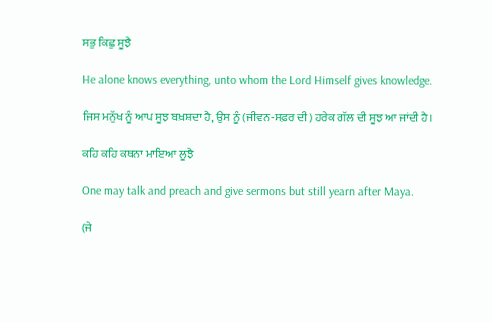ਸਭੁ ਕਿਛੁ ਸੂਝੈ

He alone knows everything, unto whom the Lord Himself gives knowledge.

ਜਿਸ ਮਨੁੱਖ ਨੂੰ ਆਪ ਸੂਝ ਬਖ਼ਸ਼ਦਾ ਹੈ, ਉਸ ਨੂੰ (ਜੀਵਨ-ਸਫ਼ਰ ਦੀ) ਹਰੇਕ ਗੱਲ ਦੀ ਸੂਝ ਆ ਜਾਂਦੀ ਹੈ।

ਕਹਿ ਕਹਿ ਕਥਨਾ ਮਾਇਆ ਲੂਝੈ

One may talk and preach and give sermons but still yearn after Maya.

(ਜੇ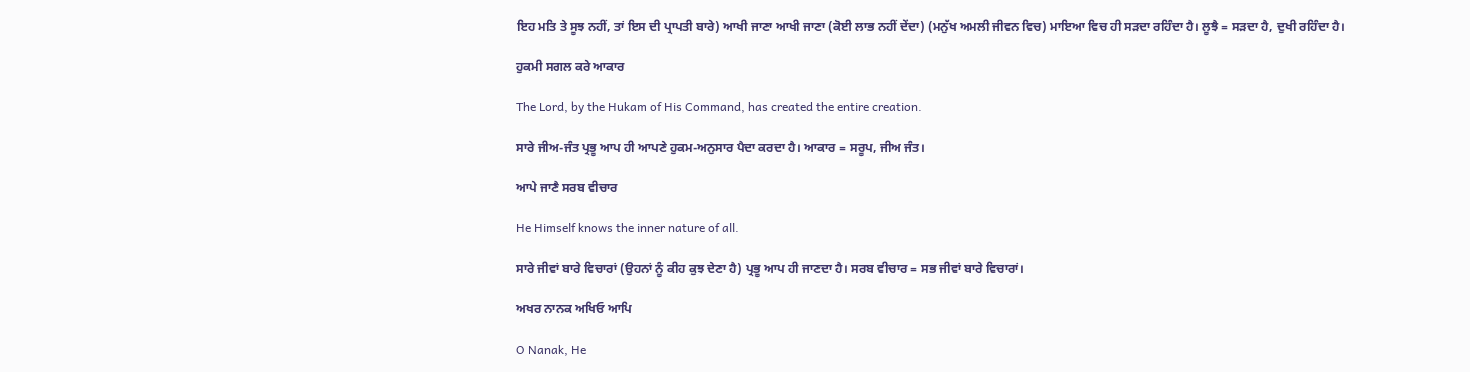ਇਹ ਮਤਿ ਤੇ ਸੂਝ ਨਹੀਂ, ਤਾਂ ਇਸ ਦੀ ਪ੍ਰਾਪਤੀ ਬਾਰੇ) ਆਖੀ ਜਾਣਾ ਆਖੀ ਜਾਣਾ (ਕੋਈ ਲਾਭ ਨਹੀਂ ਦੇਂਦਾ) (ਮਨੁੱਖ ਅਮਲੀ ਜੀਵਨ ਵਿਚ) ਮਾਇਆ ਵਿਚ ਹੀ ਸੜਦਾ ਰਹਿੰਦਾ ਹੈ। ਲੂਝੈ = ਸੜਦਾ ਹੈ, ਦੁਖੀ ਰਹਿੰਦਾ ਹੈ।

ਹੁਕਮੀ ਸਗਲ ਕਰੇ ਆਕਾਰ

The Lord, by the Hukam of His Command, has created the entire creation.

ਸਾਰੇ ਜੀਅ-ਜੰਤ ਪ੍ਰਭੂ ਆਪ ਹੀ ਆਪਣੇ ਹੁਕਮ-ਅਨੁਸਾਰ ਪੈਦਾ ਕਰਦਾ ਹੈ। ਆਕਾਰ = ਸਰੂਪ, ਜੀਅ ਜੰਤ।

ਆਪੇ ਜਾਣੈ ਸਰਬ ਵੀਚਾਰ

He Himself knows the inner nature of all.

ਸਾਰੇ ਜੀਵਾਂ ਬਾਰੇ ਵਿਚਾਰਾਂ (ਉਹਨਾਂ ਨੂੰ ਕੀਹ ਕੁਝ ਦੇਣਾ ਹੈ) ਪ੍ਰਭੂ ਆਪ ਹੀ ਜਾਣਦਾ ਹੈ। ਸਰਬ ਵੀਚਾਰ = ਸਭ ਜੀਵਾਂ ਬਾਰੇ ਵਿਚਾਰਾਂ।

ਅਖਰ ਨਾਨਕ ਅਖਿਓ ਆਪਿ

O Nanak, He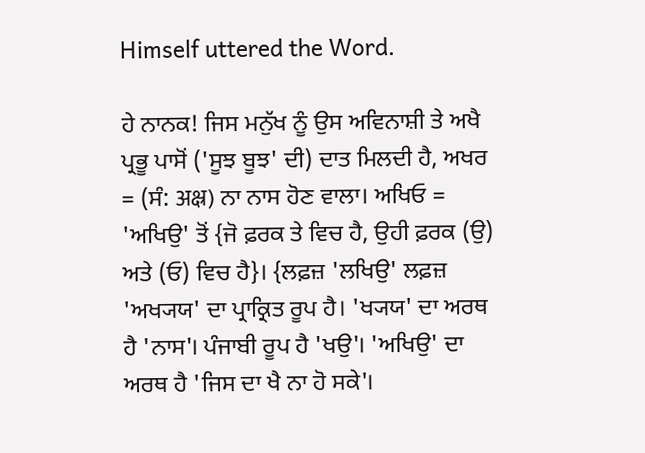Himself uttered the Word.

ਹੇ ਨਾਨਕ! ਜਿਸ ਮਨੁੱਖ ਨੂੰ ਉਸ ਅਵਿਨਾਸ਼ੀ ਤੇ ਅਖੈ ਪ੍ਰਭੂ ਪਾਸੋਂ ('ਸੂਝ ਬੂਝ' ਦੀ) ਦਾਤ ਮਿਲਦੀ ਹੈ, ਅਖਰ = (ਸੰ: अक्ष्र) ਨਾ ਨਾਸ ਹੋਣ ਵਾਲਾ। ਅਖਿਓ = 'ਅਖਿਉ' ਤੋਂ {ਜੋ ਫ਼ਰਕ ਤੇ ਵਿਚ ਹੈ, ਉਹੀ ਫ਼ਰਕ (ਉ) ਅਤੇ (ਓ) ਵਿਚ ਹੈ}। {ਲਫ਼ਜ਼ 'ਲਖਿਉ' ਲਫ਼ਜ਼ 'ਅਖ੍ਯਯ' ਦਾ ਪ੍ਰਾਕ੍ਰਿਤ ਰੂਪ ਹੈ। 'ਖ੍ਯਯ' ਦਾ ਅਰਥ ਹੈ 'ਨਾਸ'। ਪੰਜਾਬੀ ਰੂਪ ਹੈ 'ਖਉ'। 'ਅਖਿਉ' ਦਾ ਅਰਥ ਹੈ 'ਜਿਸ ਦਾ ਖੈ ਨਾ ਹੋ ਸਕੇ'।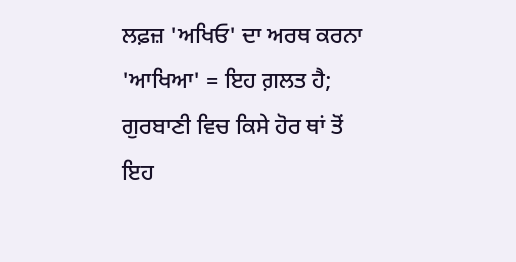ਲਫ਼ਜ਼ 'ਅਖਿਓ' ਦਾ ਅਰਥ ਕਰਨਾ 'ਆਖਿਆ' = ਇਹ ਗ਼ਲਤ ਹੈ; ਗੁਰਬਾਣੀ ਵਿਚ ਕਿਸੇ ਹੋਰ ਥਾਂ ਤੋਂ ਇਹ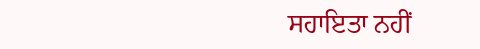ਸਹਾਇਤਾ ਨਹੀਂ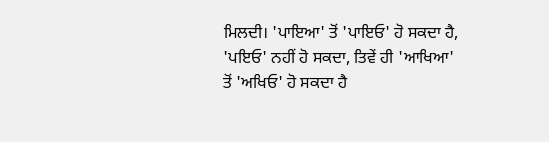ਮਿਲਦੀ। 'ਪਾਇਆ' ਤੋਂ 'ਪਾਇਓ' ਹੋ ਸਕਦਾ ਹੈ, 'ਪਇਓ' ਨਹੀਂ ਹੋ ਸਕਦਾ, ਤਿਵੇਂ ਹੀ 'ਆਖਿਆ' ਤੋਂ 'ਅਖਿਓ' ਹੋ ਸਕਦਾ ਹੈ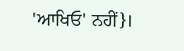'ਆਖਿਓ' ਨਹੀਂ}।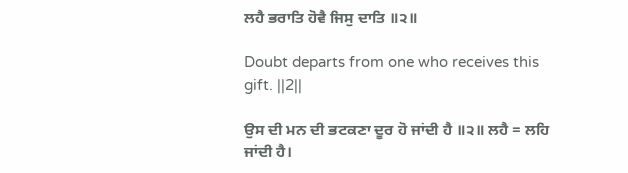ਲਹੈ ਭਰਾਤਿ ਹੋਵੈ ਜਿਸੁ ਦਾਤਿ ॥੨॥

Doubt departs from one who receives this gift. ||2||

ਉਸ ਦੀ ਮਨ ਦੀ ਭਟਕਣਾ ਦੂਰ ਹੋ ਜਾਂਦੀ ਹੈ ॥੨॥ ਲਹੈ = ਲਹਿ ਜਾਂਦੀ ਹੈ।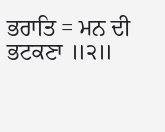ਭਰਾਤਿ = ਮਨ ਦੀ ਭਟਕਣਾ ॥੨॥